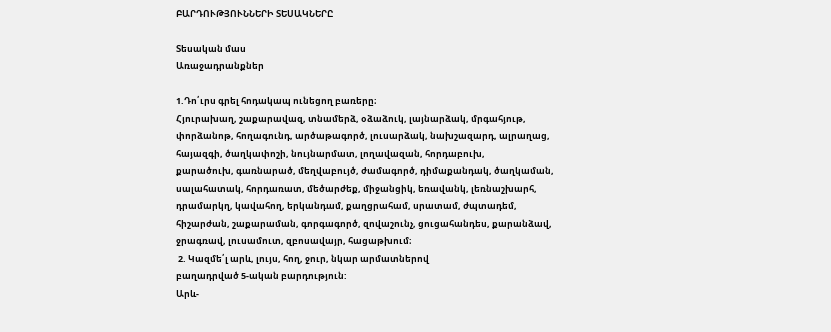ԲԱՐԴՈՒԹՅՈՒՆՆԵՐԻ ՏԵՍԱԿՆԵՐԸ

Տեսական մաս
Առաջադրանքներ

1.Դո՛ւրս գրել հոդակապ ունեցող բառերը։
Հյուրախաղ, շաքարավազ, տնամերձ, օձաձուկ, լայնարձակ, մրգահյութ,
փորձանոթ, հողագունդ, արծաթագործ, լուսարձակ, նախշազարդ, ալրաղաց,
հայազգի, ծաղկափոշի, նույնարմատ, լողավազան, հորդաբուխ,
քարածուխ, գառնարած, մեղվաբույծ, ժամագործ, դիմաքանդակ, ծաղկաման,
սալահատակ, հորդառատ, մեծարժեք, միջանցիկ, եռավանկ, լեռնաշխարհ,
դրամարկղ, կավահող, երկանդամ, քաղցրահամ, սրատամ, ժպտադեմ,
հիշարժան, շաքարաման, գորգագործ, զովաշունչ, ցուցահանդես, քարանձավ,
ջրագռավ, լուսամուտ, զբոսավայր, հացաթխում։
 2. Կազմե՛լ արև, լույս, հող, ջուր, նկար արմատներով
բաղադրված 5-ական բարդություն:
Արև-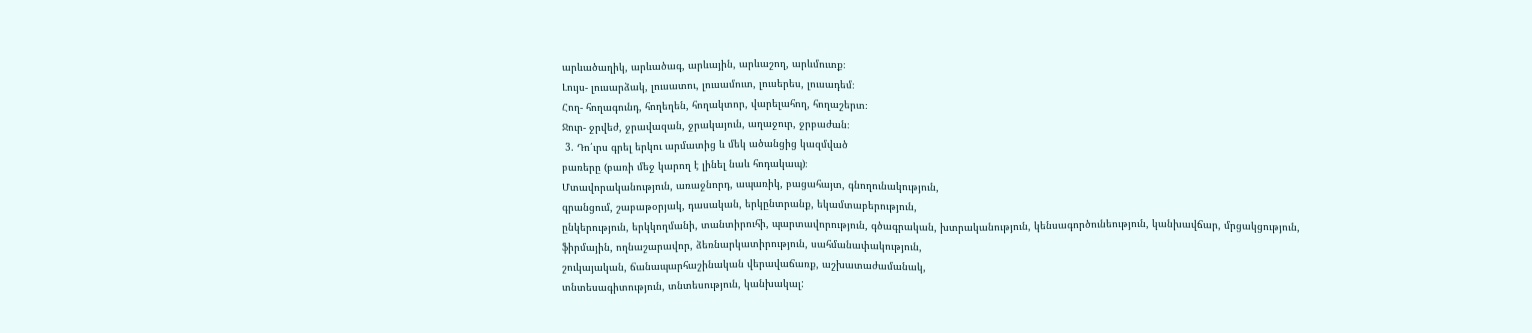արևածաղիկ, արևածագ, արևային, արևաշող, արևմուտք։
Լույս- լուսարձակ, լուսատու, լուսամուտ, լուսերես, լուսադեմ։
Հող- հողագունդ, հողեղեն, հողակտոր, վարելահող, հողաշերտ։
Ջուր- ջրվեժ, ջրավազան, ջրակայուն, աղաջուր, ջրբաժան։
 3. Դո՛ւրս գրել երկու արմատից և մեկ ածանցից կազմված
բառերը (բառի մեջ կարող է լինել նաև հոդակապ)։
Մտավորականություն, առաջնորդ, ապառիկ, բացահայտ, գնողունակություն,
գրանցում, շաբաթօրյակ, դասական, երկընտրանք, եկամտաբերություն,
ընկերություն, երկկողմանի, տանտիրուհի, պարտավորություն, գծագրական, խտրականություն, կենսագործունեություն, կանխավճար, մրցակցություն,
ֆիրմային, ողնաշարավոր, ձեռնարկատիրություն, սահմանափակություն,
շուկայական, ճանապարհաշինական վերավաճառք, աշխատաժամանակ,
տնտեսագիտություն, տնտեսություն, կանխակալ: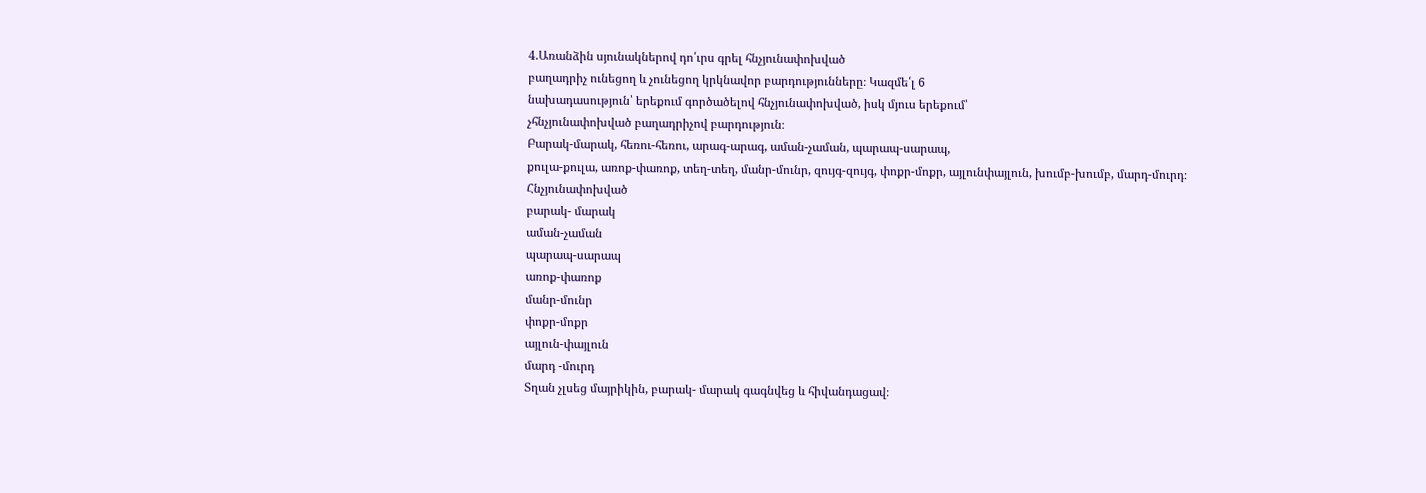4.Առանձին սյունակներով դո՛ւրս գրել հնչյունափոխված
բաղադրիչ ունեցող և չունեցող կրկնավոր բարդությունները։ Կազմե՛լ 6
նախադասություն՝ երեքում գործածելով հնչյունափոխված, իսկ մյուս երեքում՝
չհնչյունափոխված բաղադրիչով բարդություն։
Բարակ-մարակ, հեռու-հեռու, արագ-արագ, աման-չաման, պարապ-սարապ,
քուլա-քուլա, առոք-փառոք, տեղ-տեղ, մանր-մունր, զույգ-զույգ, փոքր-մոքր, այլունփայլուն, խումբ-խումբ, մարդ-մուրդ։
Հնչյունափոխված
բարակ- մարակ
աման-չաման
պարապ-սարապ
առոք-փառոք
մանր-մունր
փոքր-մոքր
այլուն-փայլուն
մարդ -մուրդ
Տղան չլսեց մայրիկին, բարակ- մարակ գագնվեց և հիվանդացավ։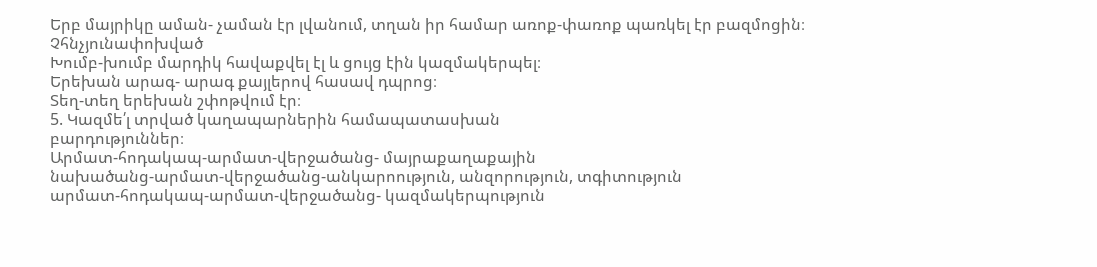Երբ մայրիկը աման- չաման էր լվանում, տղան իր համար առոք-փառոք պառկել էր բազմոցին։
Չհնչյունափոխված
Խումբ-խումբ մարդիկ հավաքվել էլ և ցույց էին կազմակերպել։
Երեխան արագ- արագ քայլերով հասավ դպրոց։
Տեղ-տեղ երեխան շփոթվում էր։
5. Կազմե՛լ տրված կաղապարներին համապատասխան
բարդություններ։
Արմատ-հոդակապ-արմատ-վերջածանց- մայրաքաղաքային
նախածանց-արմատ-վերջածանց-անկարոություն, անզորություն, տգիտություն
արմատ-հոդակապ-արմատ-վերջածանց- կազմակերպություն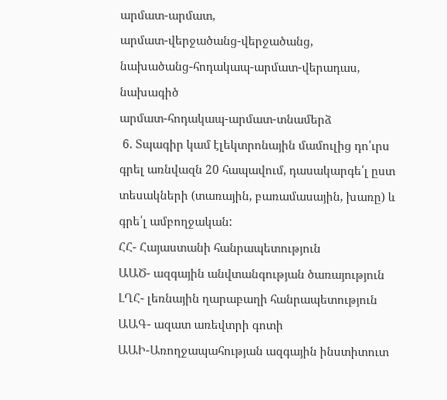արմատ-արմատ,
արմատ-վերջածանց-վերջածանց,
նախածանց-հոդակապ-արմատ-վերադաս, նախագիծ
արմատ-հոդակապ-արմատ-տնամերձ
 6. Տպագիր կամ էլեկտրոնային մամուլից դո՛ւրս գրել առնվազն 20 հապավում, դասակարգե՛լ ըստ տեսակների (տառային, բառամասային, խառը) և գրե՛լ ամբողջական:
ՀՀ- Հայաստանի հանրապետություն
ԱԱԾ- ազգային անվտանգության ծառայություն
ԼՂՀ- լեռնային ղարաբաղի հանրապետություն
ԱԱԳ- ազատ առեվտրի գոտի
ԱԱԻ-Առողջապահության ազգային ինստիտուտ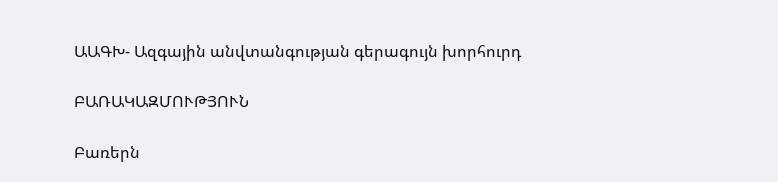ԱԱԳԽ- Ազգային անվտանգության գերագույն խորհուրդ

ԲԱՌԱԿԱԶՄՈՒԹՅՈՒՆ

Բառերն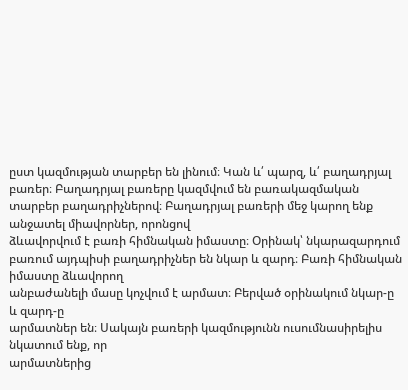ըստ կազմության տարբեր են լինում։ Կան և՛ պարզ, և՛ բաղադրյալ
բառեր։ Բաղադրյալ բառերը կազմվում են բառակազմական տարբեր բաղադրիչներով։ Բաղադրյալ բառերի մեջ կարող ենք անջատել միավորներ, որոնցով
ձևավորվում է բառի հիմնական իմաստը։ Օրինակ՝ նկարազարդում բառում այդպիսի բաղադրիչներ են նկար և զարդ։ Բառի հիմնական իմաստը ձևավորող
անբաժանելի մասը կոչվում է արմատ։ Բերված օրինակում նկար-ը և զարդ-ը
արմատներ են։ Սակայն բառերի կազմությունն ուսումնասիրելիս նկատում ենք, որ
արմատներից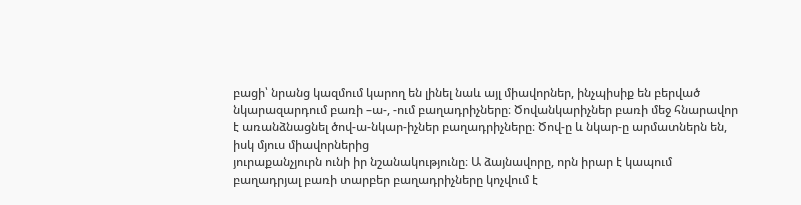բացի՝ նրանց կազմում կարող են լինել նաև այլ միավորներ, ինչպիսիք են բերված նկարազարդում բառի –ա-, -ում բաղադրիչները։ Ծովանկարիչներ բառի մեջ հնարավոր է առանձնացնել ծով-ա-նկար-իչներ բաղադրիչները։ Ծով-ը և նկար-ը արմատներն են, իսկ մյուս միավորներից
յուրաքանչյուրն ունի իր նշանակությունը։ Ա ձայնավորը, որն իրար է կապում
բաղադրյալ բառի տարբեր բաղադրիչները կոչվում է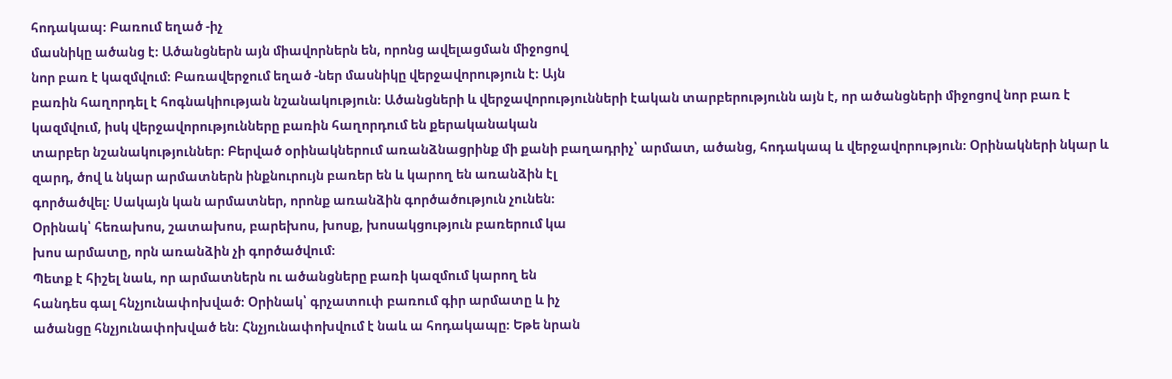հոդակապ։ Բառում եղած -իչ
մասնիկը ածանց է։ Ածանցներն այն միավորներն են, որոնց ավելացման միջոցով
նոր բառ է կազմվում։ Բառավերջում եղած -ներ մասնիկը վերջավորություն է։ Այն
բառին հաղորդել է հոգնակիության նշանակություն։ Ածանցների և վերջավորությունների էական տարբերությունն այն է, որ ածանցների միջոցով նոր բառ է
կազմվում, իսկ վերջավորությունները բառին հաղորդում են քերականական
տարբեր նշանակություններ։ Բերված օրինակներում առանձնացրինք մի քանի բաղադրիչ՝ արմատ, ածանց, հոդակապ և վերջավորություն։ Օրինակների նկար և
զարդ, ծով և նկար արմատներն ինքնուրույն բառեր են և կարող են առանձին էլ
գործածվել։ Սակայն կան արմատներ, որոնք առանձին գործածություն չունեն։
Օրինակ՝ հեռախոս, շատախոս, բարեխոս, խոսք, խոսակցություն բառերում կա
խոս արմատը, որն առանձին չի գործածվում։
Պետք է հիշել նաև, որ արմատներն ու ածանցները բառի կազմում կարող են
հանդես գալ հնչյունափոխված։ Օրինակ՝ գրչատուփ բառում գիր արմատը և իչ
ածանցը հնչյունափոխված են։ Հնչյունափոխվում է նաև ա հոդակապը։ Եթե նրան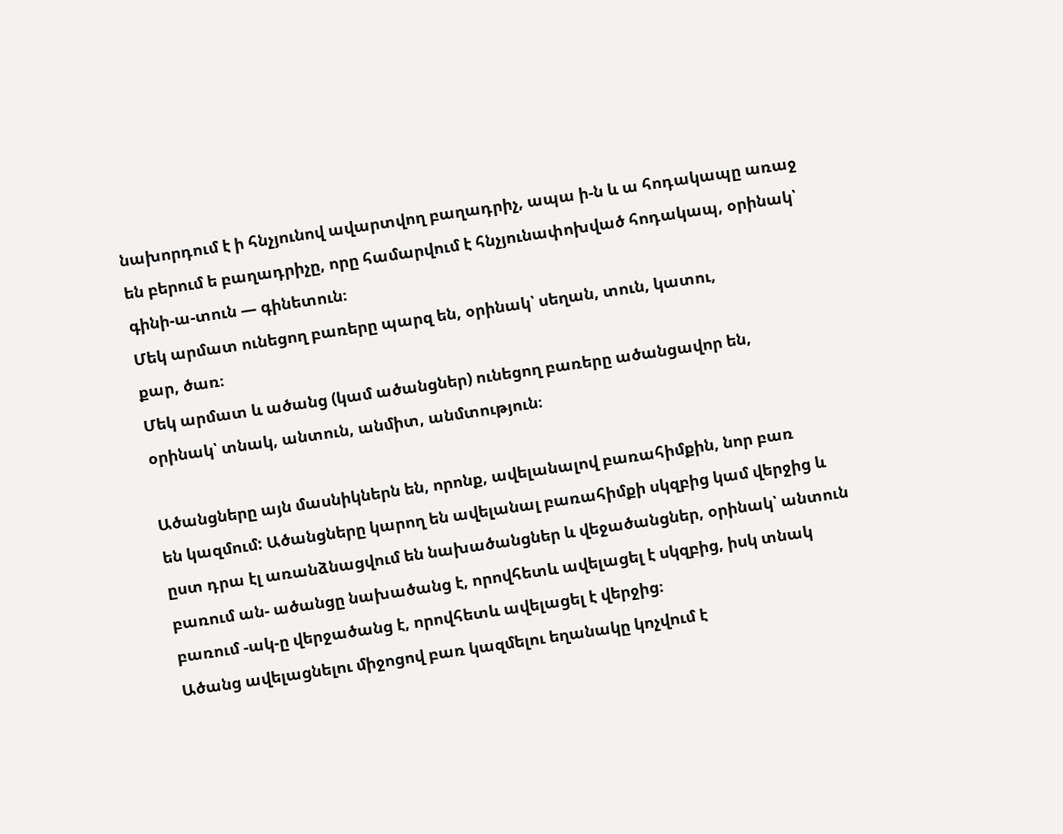նախորդում է ի հնչյունով ավարտվող բաղադրիչ, ապա ի-ն և ա հոդակապը առաջ
են բերում ե բաղադրիչը, որը համարվում է հնչյունափոխված հոդակապ, օրինակ՝
գինի-ա-տուն — գինետուն։
Մեկ արմատ ունեցող բառերը պարզ են, օրինակ՝ սեղան, տուն, կատու,
քար, ծառ։
Մեկ արմատ և ածանց (կամ ածանցներ) ունեցող բառերը ածանցավոր են,
օրինակ՝ տնակ, անտուն, անմիտ, անմտություն։

Ածանցները այն մասնիկներն են, որոնք, ավելանալով բառահիմքին, նոր բառ
են կազմում: Ածանցները կարող են ավելանալ բառահիմքի սկզբից կամ վերջից և
ըստ դրա էլ առանձնացվում են նախածանցներ և վեջածանցներ, օրինակ՝ անտուն
բառում ան- ածանցը նախածանց է, որովհետև ավելացել է սկզբից, իսկ տնակ
բառում -ակ-ը վերջածանց է, որովհետև ավելացել է վերջից։
Ածանց ավելացնելու միջոցով բառ կազմելու եղանակը կոչվում է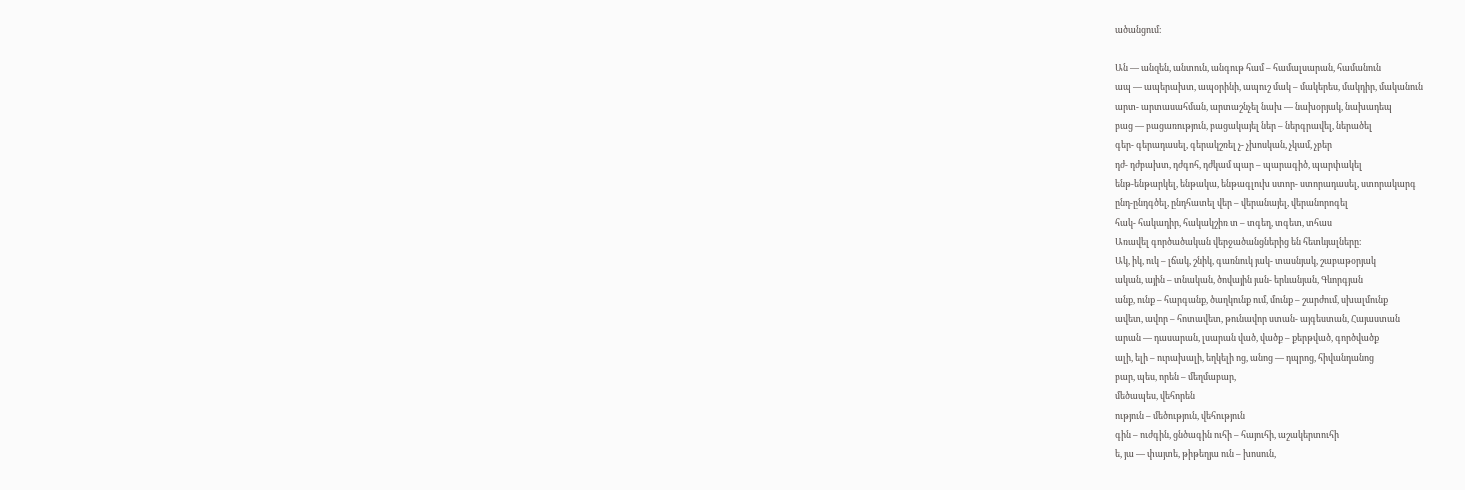ածանցում։

Ան — անզեն, անտուն, անգութ համ – համալսարան, համանուն
ապ — ապերախտ, ապօրինի, ապուշ մակ – մակերես, մակդիր, մականուն
արտ- արտասահման, արտաշնչել նախ — նախօրյակ, նախադեպ
բաց — բացառություն, բացակայել ներ – ներգրավել, ներածել
գեր- գերադասել, գերակշռել չ- չխոսկան, չկամ, չբեր
դժ- դժբախտ, դժգոհ, դժկամ պար – պարագիծ, պարփակել
ենթ-ենթարկել, ենթակա, ենթագլուխ ստոր- ստորադասել, ստորակարգ
ընդ-ընդգծել, ընդհատել վեր – վերանայել, վերանորոգել
հակ- հակադիր, հակակշիռ տ – տգեղ, տգետ, տհաս
Առավել գործածական վերջածանցներից են հետևյալները։
Ակ, իկ, ուկ – լճակ, շնիկ, գառնուկ յակ- տասնյակ, շաբաթօրյակ
ական, ային – տնական, ծովային յան- երևանյան, Գևորգյան
անք, ունք – հարգանք, ծաղկունք ում, մունք – շարժում, սխալմունք
ավետ, ավոր – հոտավետ, թունավոր ստան- այգեստան, Հայաստան
արան — դասարան, լսարան ված, վածք – քերթված, գործվածք
ալի, ելի – ուրախալի, եղկելի ոց, անոց — դպրոց, հիվանդանոց
բար, պես, որեն – մեղմաբար,
մեծապես, վեհորեն
ություն – մեծություն, վեհություն
գին – ուժգին, ցնծագին ուհի – հայուհի, աշակերտուհի
ե, յա — փայտե, թիթեղյա ուն – խոսուն,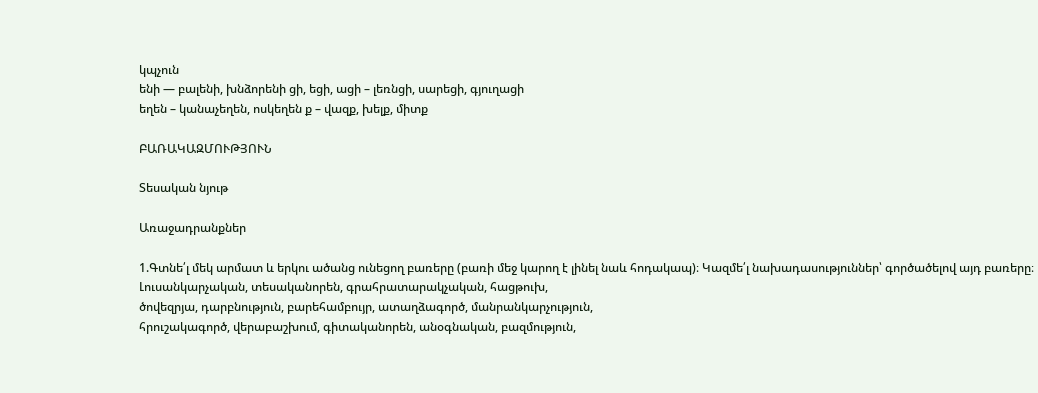կպչուն
ենի — բալենի, խնձորենի ցի, եցի, ացի – լեռնցի, սարեցի, գյուղացի
եղեն – կանաչեղեն, ոսկեղեն ք – վազք, խելք, միտք

ԲԱՌԱԿԱԶՄՈՒԹՅՈՒՆ

Տեսական նյութ

Առաջադրանքներ

1.Գտնե՛լ մեկ արմատ և երկու ածանց ունեցող բառերը (բառի մեջ կարող է լինել նաև հոդակապ)։ Կազմե՛լ նախադասություններ՝ գործածելով այդ բառերը։
Լուսանկարչական, տեսականորեն, գրահրատարակչական, հացթուխ,
ծովեզրյա, դարբնություն, բարեհամբույր, ատաղձագործ, մանրանկարչություն,
հրուշակագործ, վերաբաշխում, գիտականորեն, անօգնական, բազմություն,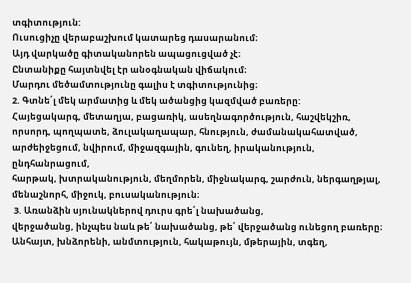տգիտություն:
Ուսուցիչը վերաբաշխում կատարեց դասարանում։
Այդ վարկածը գիտականորեն ապացուցված չէ։
Ընտանիքը հայտնվել էր անօգնական վիճակում։
Մարդու մեծամտությունը գալիս է տգիտությունից։
2. Գտնե՛լ մեկ արմատից և մեկ ածանցից կազմված բառերը:
Հայեցակարգ, մետաղյա, բացառիկ, ասեղնագործություն, հաշվեկշիռ,
որսորդ, պողպատե, ձուլակաղապար, հնություն, ժամանակահատված,
արժեիջեցում, նվիրում, միջազգային, գունեղ, իրականություն, ընդհանրացում,
հարթակ, խտրականություն, մեղմորեն, միջնակարգ, շարժուն, ներգաղթյալ,
մենաշնորհ, միջուկ, բուսականություն։
 3. Առանձին սյունակներով դուրս գրե՛լ նախածանց,
վերջածանց, ինչպես նաև թե՛ նախածանց, թե՛ վերջածանց ունեցող բառերը։
Անհայտ, խնձորենի, անմտություն, հակաթույն, մթերային, տգեղ,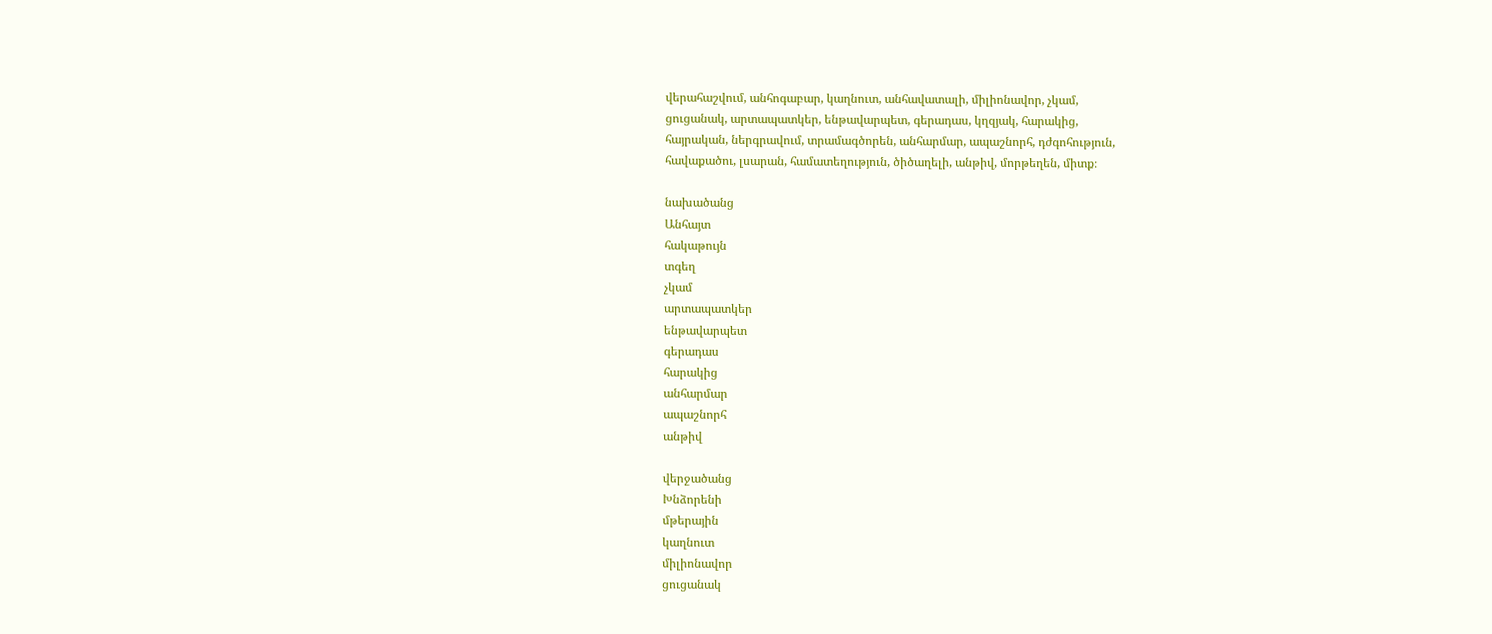վերահաշվում, անհոգաբար, կաղնուտ, անհավատալի, միլիոնավոր, չկամ,
ցուցանակ, արտապատկեր, ենթավարպետ, գերադաս, կղզյակ, հարակից,
հայրական, ներգրավում, տրամագծորեն, անհարմար, ապաշնորհ, դժգոհություն,
հավաքածու, լսարան, համատեղություն, ծիծաղելի, անթիվ, մորթեղեն, միտք։

նախածանց
Անհայտ
հակաթույն
տգեղ
չկամ
արտապատկեր
ենթավարպետ
գերադաս
հարակից
անհարմար
ապաշնորհ
անթիվ

վերջածանց
Խնձորենի
մթերային
կաղնուտ
միլիոնավոր
ցուցանակ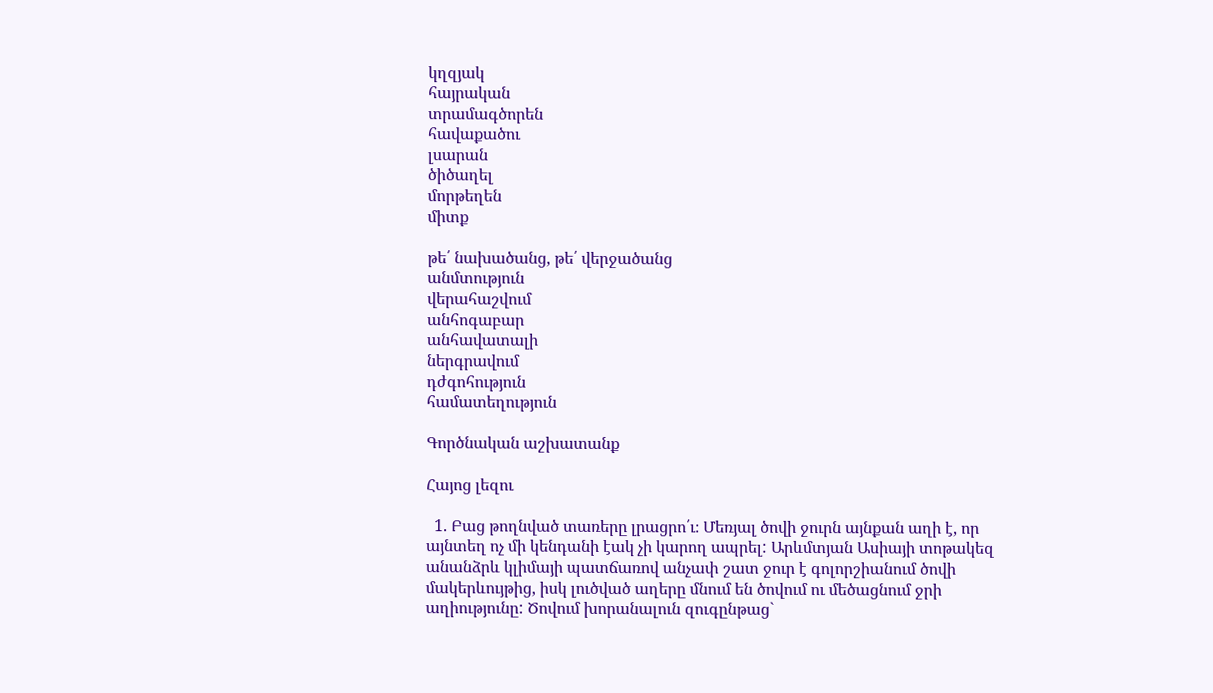կղզյակ
հայրական
տրամագծորեն
հավաքածու
լսարան
ծիծաղել
մորթեղեն
միտք

թե՛ նախածանց, թե՛ վերջածանց
անմտություն
վերահաշվում
անհոգաբար
անհավատալի
ներգրավում
դժգոհություն
համատեղություն

Գործնական աշխատանք

Հայոց լեզու

  1. Բաց թողնված տառերը լրացրո՛ւ։ Մեռյալ ծովի ջուրն այնքան աղի է, որ այնտեղ ոչ մի կենդանի էակ չի կարող ապրել: Արևմտյան Ասիայի տոթակեզ անանձրև կլիմայի պատճառով անչափ շատ ջուր է գոլորշիանում ծովի մակերևույթից, իսկ լուծված աղերը մնում են ծովում ու մեծացնում ջրի աղիությունը: Ծովում խորանալուն զուգընթաց`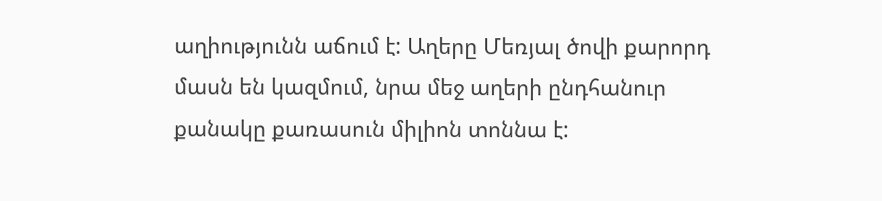աղիությունն աճում է: Աղերը Մեռյալ ծովի քարորդ մասն են կազմում, նրա մեջ աղերի ընդհանուր քանակը քառասուն միլիոն տոննա է: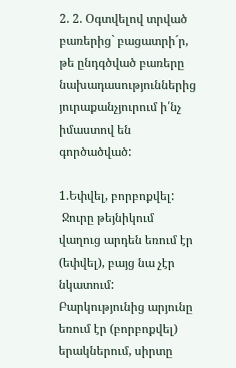2. 2. Օգտվելով տրված բառերից` բացատրի´ր, թե ընդգծված բառերը նախադասություններից յուրաքանչյուրում ի՛նչ իմաստով են գործածված:

1.Եփվել, բորբոքվել:
 Ջուրը թեյնիկում վաղուց արդեն եռում էր  (եփվել), բայց նա չէր նկատում: Բարկությունից արյունը եռում էր (բորբոքվել) երակներում, սիրտը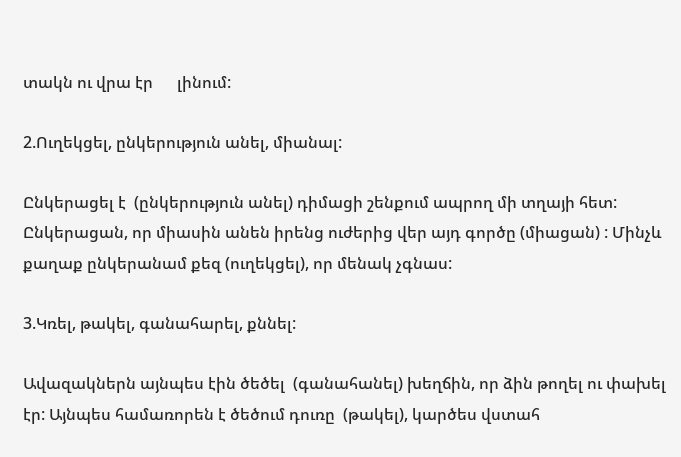տակն ու վրա էր      լինում:

2.Ուղեկցել, ընկերություն անել, միանալ:

Ընկերացել է  (ընկերություն անել) դիմացի շենքում ապրող մի տղայի հետ: Ընկերացան, որ միասին անեն իրենց ուժերից վեր այդ գործը (միացան) : Մինչև քաղաք ընկերանամ քեզ (ուղեկցել), որ մենակ չգնաս:

3.Կռել, թակել, գանահարել, քննել:

Ավազակներն այնպես էին ծեծել  (գանահանել) խեղճին, որ ձին թողել ու փախել էր: Այնպես համառորեն է ծեծում դուռը  (թակել), կարծես վստահ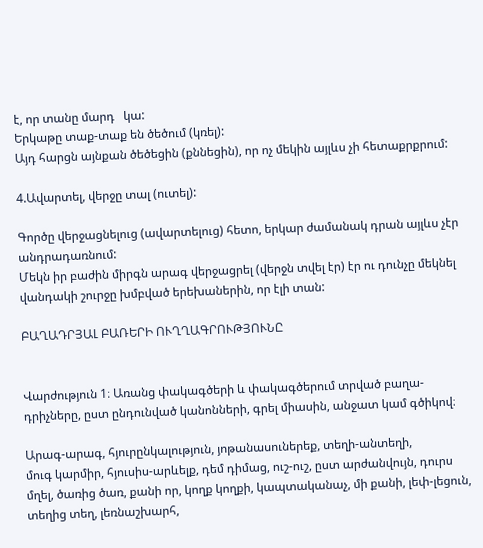է, որ տանը մարդ   կա:
Երկաթը տաք-տաք են ծեծում (կռել):
Այդ հարցն այնքան ծեծեցին (քննեցին), որ ոչ մեկին այլևս չի հետաքրքրում:

4.Ավարտել, վերջը տալ (ուտել):

Գործը վերջացնելուց (ավարտելուց) հետո, երկար ժամանակ դրան այլևս չէր անդրադառնում:
Մեկն իր բաժին միրգն արագ վերջացրել (վերջն տվել էր) էր ու դունչը մեկնել վանդակի շուրջը խմբված երեխաներին, որ էլի տան:

ԲԱՂԱԴՐՅԱԼ ԲԱՌԵՐԻ ՈՒՂՂԱԳՐՈՒԹՅՈՒՆԸ


Վարժություն 1։ Առանց փակագծերի և փակագծերում տրված բաղա-
դրիչները, ըստ ընդունված կանոնների, գրել միասին, անջատ կամ գծիկով։

Արագ-արագ, հյուրընկալություն, յոթանասուներեք, տեղի-անտեղի,
մուգ կարմիր, հյուսիս-արևելք, դեմ դիմաց, ուշ-ուշ, ըստ արժանվույն, դուրս
մղել, ծառից ծառ, քանի որ, կողք կողքի, կապտականաչ, մի քանի, լեփ-լեցուն, տեղից տեղ, լեռնաշխարհ,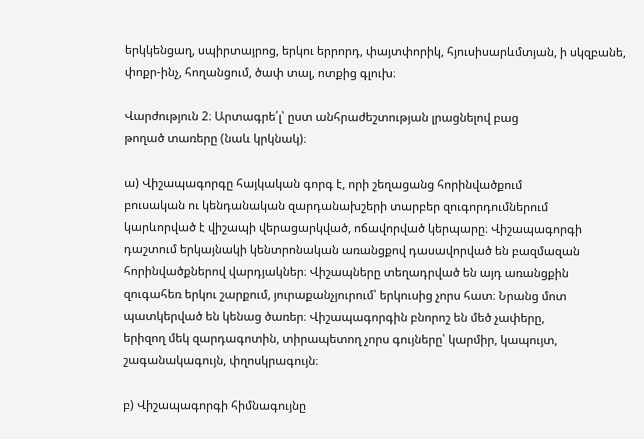երկկենցաղ, սպիրտայրոց, երկու երրորդ, փայտփորիկ, հյուսիսարևմտյան, ի սկզբանե, փոքր-ինչ, հողանցում, ծափ տալ, ոտքից գլուխ։

Վարժություն 2։ Արտագրե՛լ՝ ըստ անհրաժեշտության լրացնելով բաց
թողած տառերը (նաև կրկնակ)։

ա) Վիշապագորգը հայկական գորգ է, որի շեղացանց հորինվածքում
բուսական ու կենդանական զարդանախշերի տարբեր զուգորդումներում
կարևորված է վիշապի վերացարկված, ոճավորված կերպարը։ Վիշապագորգի
դաշտում երկայնակի կենտրոնական առանցքով դասավորված են բազմազան
հորինվածքներով վարդյակներ։ Վիշապները տեղադրված են այդ առանցքին
զուգահեռ երկու շարքում, յուրաքանչյուրում՝ երկուսից չորս հատ։ Նրանց մոտ
պատկերված են կենաց ծառեր։ Վիշապագորգին բնորոշ են մեծ չափերը,
երիզող մեկ զարդագոտին, տիրապետող չորս գույները՝ կարմիր, կապույտ,
շագանակագույն, փղոսկրագույն։

բ) Վիշապագորգի հիմնագույնը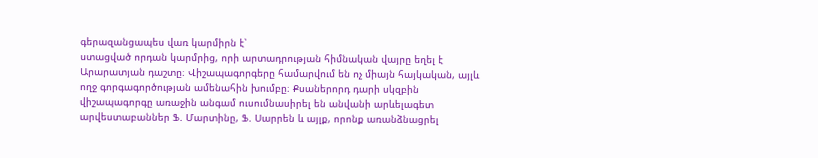գերազանցապես վառ կարմիրն է՝
ստացված որդան կարմրից, որի արտադրության հիմնական վայրը եղել է
Արարատյան դաշտը։ Վիշապագորգերը համարվում են ոչ միայն հայկական, այլև
ողջ գորգագործության ամենահին խումբը։ Քսաներորդ դարի սկզբին
վիշապագորգը առաջին անգամ ուսումնասիրել են անվանի արևելագետ
արվեստաբաններ Ֆ. Մարտինը, Ֆ. Սարրեն և այլք, որոնք առանձնացրել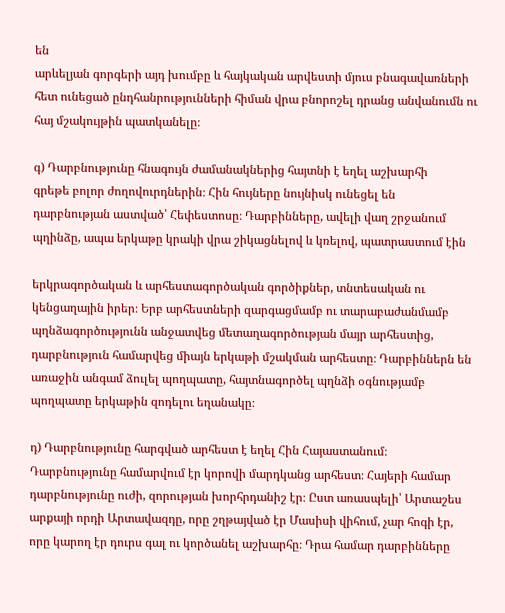են
արևելյան գորգերի այդ խումբը և հայկական արվեստի մյուս բնագավառների
հետ ունեցած ընդհանրությունների հիման վրա բնորոշել դրանց անվանումն ու
հայ մշակույթին պատկանելը։

գ) Դարբնությունը հնագույն ժամանակներից հայտնի է եղել աշխարհի
գրեթե բոլոր ժողովուրդներին։ Հին հույները նույնիսկ ունեցել են
դարբնության աստված՝ Հեփեստոսը։ Դարբինները, ավելի վաղ շրջանում
պղինձը, ապա երկաթը կրակի վրա շիկացնելով և կռելով, պատրաստում էին

երկրագործական և արհեստագործական գործիքներ, տնտեսական ու
կենցաղային իրեր։ Երբ արհեստների զարգացմամբ ու տարաբաժանմամբ
պղնձագործությունն անջատվեց մետաղագործության մայր արհեստից,
դարբնություն համարվեց միայն երկաթի մշակման արհեստը։ Դարբիններն են
առաջին անգամ ձուլել պողպատը, հայտնագործել պղնձի օգնությամբ
պողպատը երկաթին զոդելու եղանակը։

դ) Դարբնությունը հարգված արհեստ է եղել Հին Հայաստանում։
Դարբնությունը համարվում էր կորովի մարդկանց արհեստ։ Հայերի համար
դարբնությունը ուժի, զորության խորհրդանիշ էր։ Ըստ առասպելի՝ Արտաշես
արքայի որդի Արտավազդը, որը շղթայված էր Մասիսի վիհում, չար հոգի էր,
որը կարող էր դուրս գալ ու կործանել աշխարհը։ Դրա համար դարբինները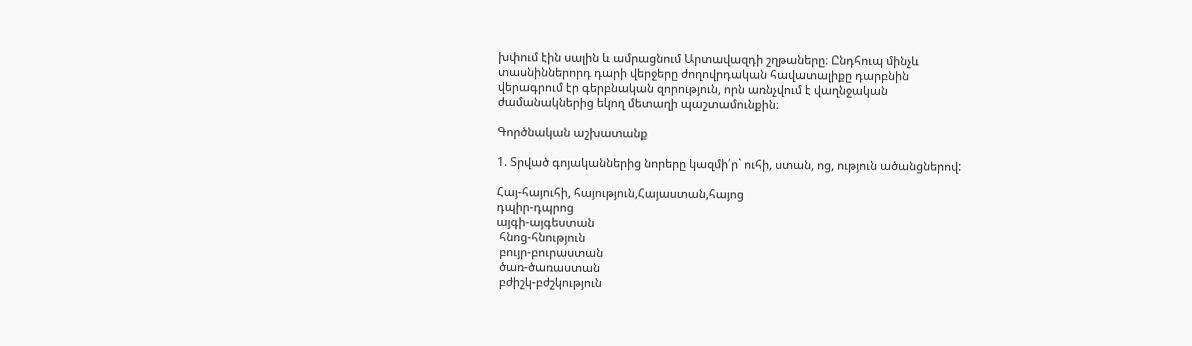խփում էին սալին և ամրացնում Արտավազդի շղթաները։ Ընդհուպ մինչև
տասնիններորդ դարի վերջերը ժողովրդական հավատալիքը դարբնին
վերագրում էր գերբնական զորություն, որն առնչվում է վաղնջական
ժամանակներից եկող մետաղի պաշտամունքին։

Գործնական աշխատանք

1. Տրված գոյականներից նորերը կազմի՛ր` ուհի, ստան, ոց, ություն ածանցներով:

Հայ-հայուհի, հայություն,Հայաստան,հայոց
դպիր-դպրոց
այգի-այգեստան
 հնոց-հնություն
 բույր-բուրաստան
 ծառ-ծառաստան
 բժիշկ-բժշկություն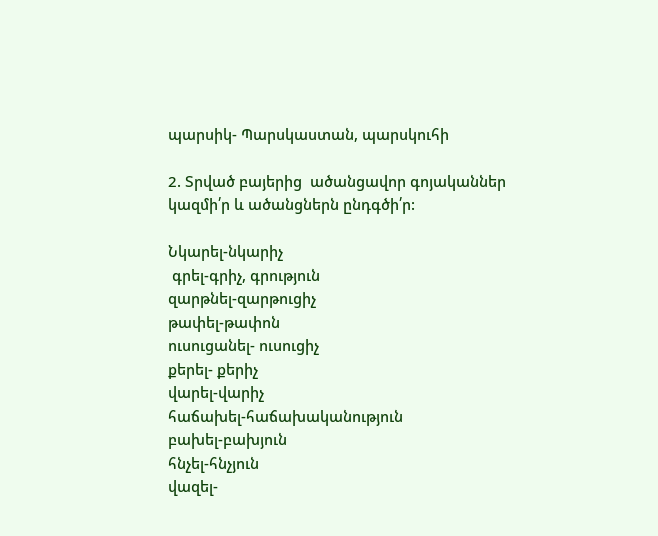պարսիկ- Պարսկաստան, պարսկուհի

2. Տրված բայերից  ածանցավոր գոյականներ կազմի՛ր և ածանցներն ընդգծի՛ր:

Նկարել-նկարիչ
 գրել-գրիչ, գրություն
զարթնել-զարթուցիչ
թափել-թափոն
ուսուցանել- ուսուցիչ
քերել- քերիչ
վարել-վարիչ
հաճախել-հաճախականություն
բախել-բախյուն
հնչել-հնչյուն
վազել-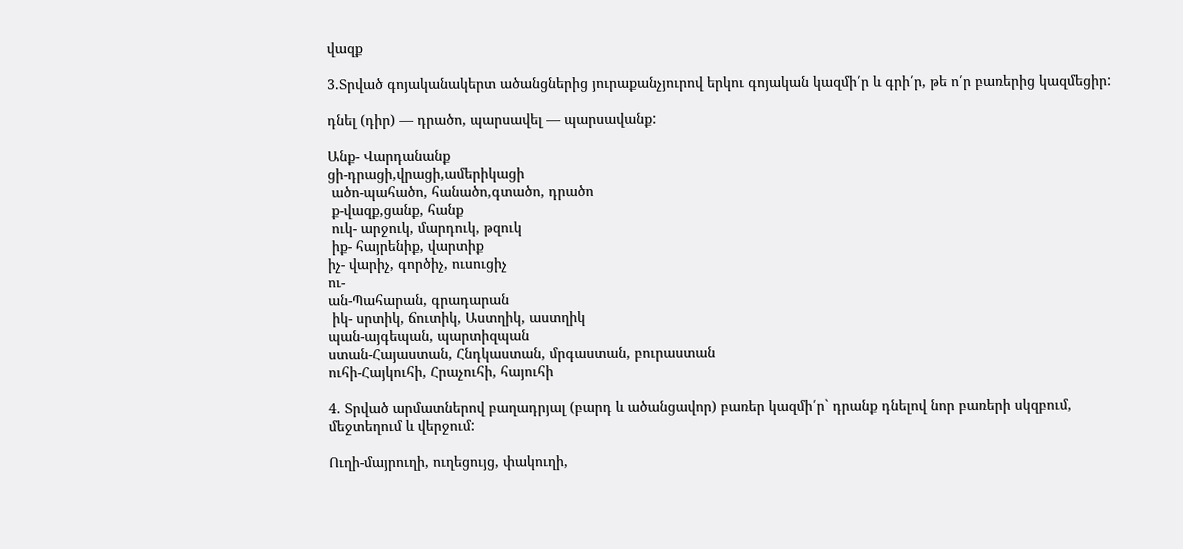վազք

3.Տրված գոյականակերտ ածանցներից յուրաքանչյուրով երկու գոյական կազմի՛ր և գրի՛ր, թե ո՛ր բառերից կազմեցիր:

դնել (դիր) — դրածո, պարսավել — պարսավանք:

Անք- Վարդանանք
ցի-դրացի,վրացի,ամերիկացի
 ածո-պահածո, հանածո,գտածո, դրածո
 ք-վազք,ցանք, հանք
 ուկ- արջուկ, մարդուկ, թզուկ
 իք- հայրենիք, վարտիք
իչ- վարիչ, գործիչ, ուսուցիչ
ու-
ան-Պահարան, գրադարան
 իկ- սրտիկ, ճուտիկ, Աստղիկ, աստղիկ
պան-այգեպան, պարտիզպան
ստան-Հայաստան, Հնդկաստան, մրգաստան, բուրաստան
ուհի-Հայկուհի, Հրաչուհի, հայուհի

4. Տրված արմատներով բաղադրյալ (բարդ և ածանցավոր) բառեր կազմի՛ր` դրանք դնելով նոր բառերի սկզբում, մեջտեղում և վերջում:

Ուղի-մայրուղի, ուղեցույց, փակուղի,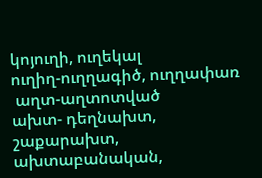կոյուղի, ուղեկալ
ուղիղ-ուղղագիծ, ուղղափառ
 աղտ-աղտոտված
ախտ- դեղնախտ, շաքարախտ, ախտաբանական,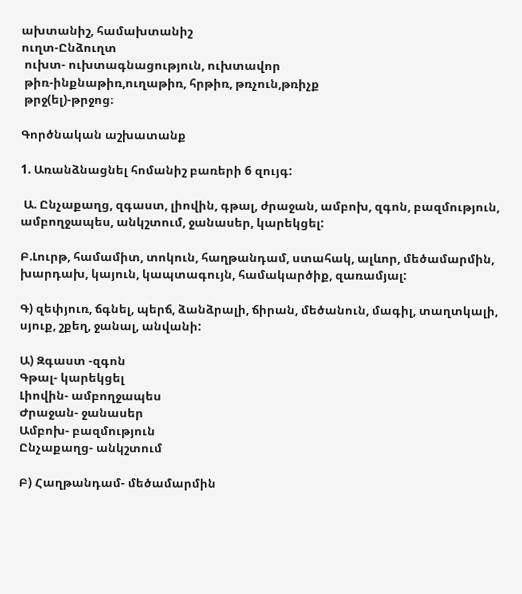ախտանիշ, համախտանիշ
ուղտ-Ընձուղտ
 ուխտ- ուխտագնացություն, ուխտավոր
 թիռ-ինքնաթիռ,ուղաթիռ, հրթիռ, թռչուն,թռիչք
 թրջ(ել)-թրջոց։

Գործնական աշխատանք

1. Առանձնացնել հոմանիշ բառերի 6 զույգ:

 Ա. Ընչաքաղց, զգաստ, լիովին, գթալ, ժրաջան, ամբոխ, զգոն, բազմություն, ամբողջապես, անկշտում, ջանասեր, կարեկցել:

Բ.Լուրթ, համամիտ, տոկուն, հաղթանդամ, ստահակ, ալևոր, մեծամարմին, խարդախ, կայուն, կապտագույն, համակարծիք, զառամյալ:

Գ) զեփյուռ, ճգնել, պերճ, ձանձրալի, ճիրան, մեծանուն, մագիլ, տաղտկալի, սյուք, շքեղ, ջանալ, անվանի:

Ա) Զգաստ -զգոն
Գթալ- կարեկցել
Լիովին- ամբողջապես
Ժրաջան- ջանասեր
Ամբոխ- բազմություն
Ընչաքաղց- անկշտում

Բ) Հաղթանդամ- մեծամարմին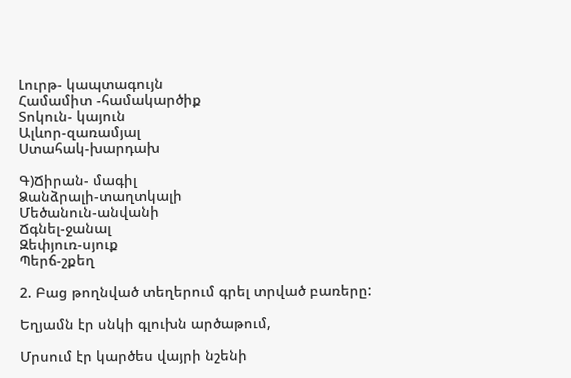Լուրթ- կապտագույն
Համամիտ -համակարծիք
Տոկուն- կայուն
Ալևոր-զառամյալ
Ստահակ-խարդախ

Գ)Ճիրան- մագիլ
Ձանձրալի-տաղտկալի
Մեծանուն-անվանի
Ճգնել-ջանալ
Զեփյուռ-սյուք
Պերճ-շքեղ

2. Բաց թողնված տեղերում գրել տրված բառերը:

Եղյամն էր սնկի գլուխն արծաթում,

Մրսում էր կարծես վայրի նշենի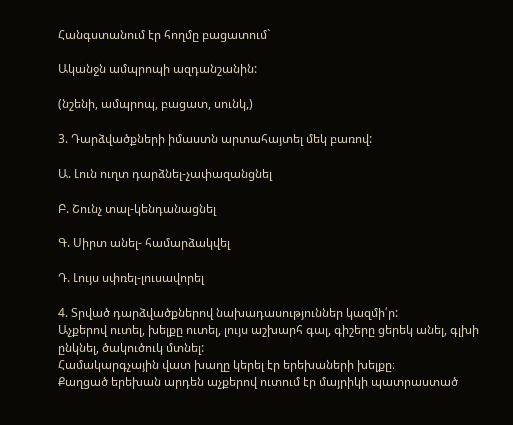Հանգստանում էր հողմը բացատում`

Ականջն ամպրոպի ազդանշանին:

(նշենի, ամպրոպ, բացատ, սունկ,)

3. Դարձվածքների իմաստն արտահայտել մեկ բառով:

Ա. Լուն ուղտ դարձնել-չափազանցնել

Բ. Շունչ տալ-կենդանացնել

Գ. Սիրտ անել- համարձակվել

Դ. Լույս սփռել-լուսավորել

4. Տրված դարձվածքներով նախադասություններ կազմի՛ր:
Աչքերով ուտել, խելքը ուտել, լույս աշխարհ գալ, գիշերը ցերեկ անել, գլխի ընկնել, ծակուծուկ մտնել:
Համակարգչային վատ խաղը կերել էր երեխաների խելքը։
Քաղցած երեխան արդեն աչքերով ուտում էր մայրիկի պատրաստած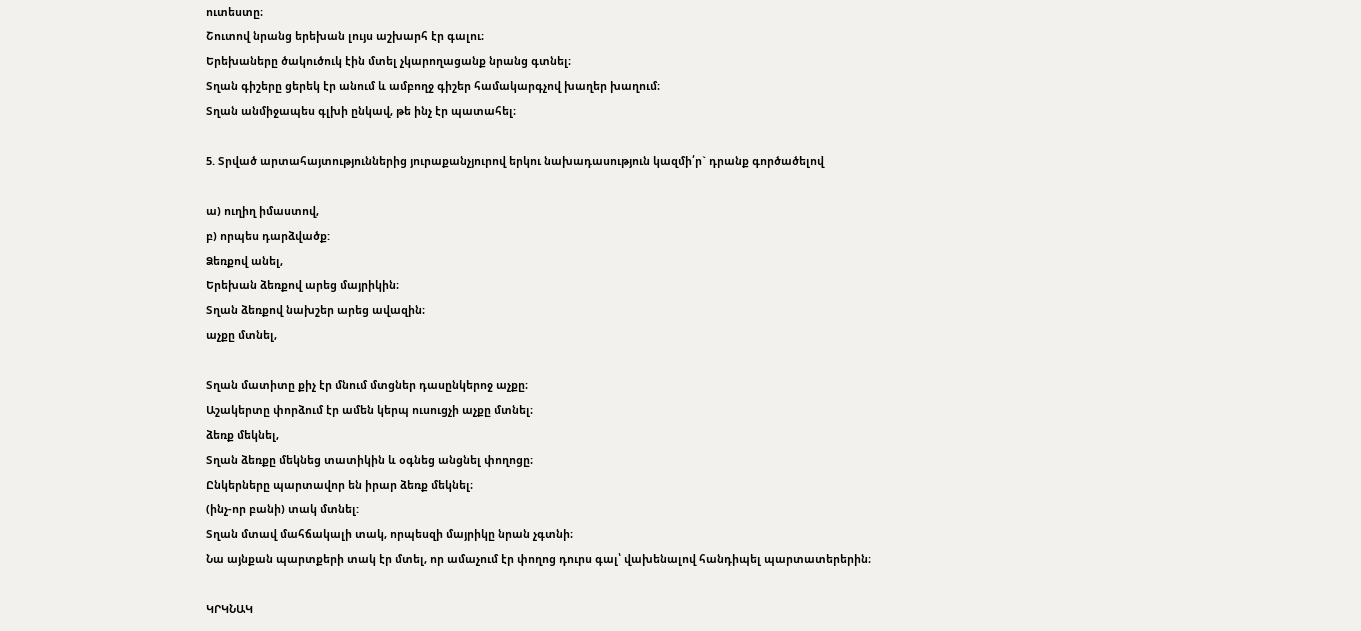ուտեստը։
Շուտով նրանց երեխան լույս աշխարհ էր գալու։
Երեխաները ծակուծուկ էին մտել չկարողացանք նրանց գտնել։
Տղան գիշերը ցերեկ էր անում և ամբողջ գիշեր համակարգչով խաղեր խաղում։
Տղան անմիջապես գլխի ընկավ, թե ինչ էր պատահել։

5. Տրված արտահայտություններից յուրաքանչյուրով երկու նախադասություն կազմի՛ր` դրանք գործածելով

ա) ուղիղ իմաստով,
բ) որպես դարձվածք:
Ձեռքով անել,
Երեխան ձեռքով արեց մայրիկին։
Տղան ձեռքով նախշեր արեց ավազին։
աչքը մտնել,

Տղան մատիտը քիչ էր մնում մտցներ դասընկերոջ աչքը։
Աշակերտը փորձում էր ամեն կերպ ուսուցչի աչքը մտնել։
ձեռք մեկնել,
Տղան ձեռքը մեկնեց տատիկին և օգնեց անցնել փողոցը։
Ընկերները պարտավոր են իրար ձեռք մեկնել։
(ինչ-որ բանի) տակ մտնել:
Տղան մտավ մահճակալի տակ, որպեսզի մայրիկը նրան չգտնի։
Նա այնքան պարտքերի տակ էր մտել, որ ամաչում էր փողոց դուրս գալ՝ վախենալով հանդիպել պարտատերերին։

ԿՐԿՆԱԿ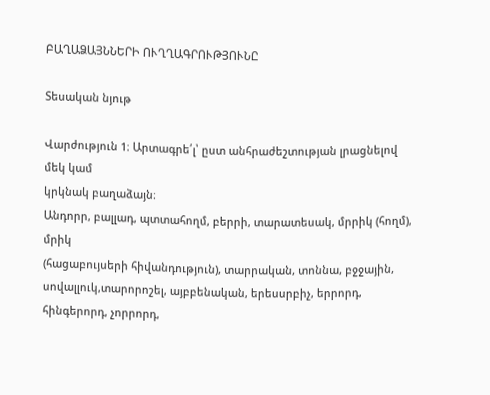ԲԱՂԱՁԱՅՆՆԵՐԻ ՈՒՂՂԱԳՐՈՒԹՅՈՒՆԸ

Տեսական նյութ

Վարժություն 1։ Արտագրե՛լ՝ ըստ անհրաժեշտության լրացնելով մեկ կամ
կրկնակ բաղաձայն։
Անդորր, բալլադ, պտտահողմ, բերրի, տարատեսակ, մրրիկ (հողմ), մրիկ
(հացաբույսերի հիվանդություն), տարրական, տոննա, բջջային, սովալլուկ,տարորոշել, այբբենական, երեսսրբիչ, երրորդ, հինգերորդ, չորրորդ,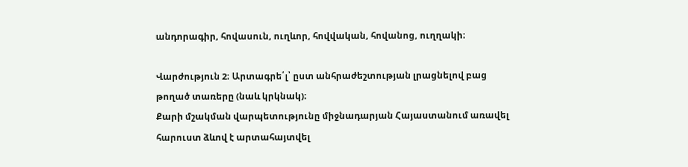անդորագիր, հովասուն, ուղևոր, հովվական, հովանոց, ուղղակի։

Վարժություն 2։ Արտագրե՛լ՝ ըստ անհրաժեշտության լրացնելով բաց
թողած տառերը (նաև կրկնակ)։
Քարի մշակման վարպետությունը միջնադարյան Հայաստանում առավել
հարուստ ձևով է արտահայտվել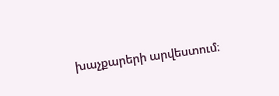խաչքարերի արվեստում։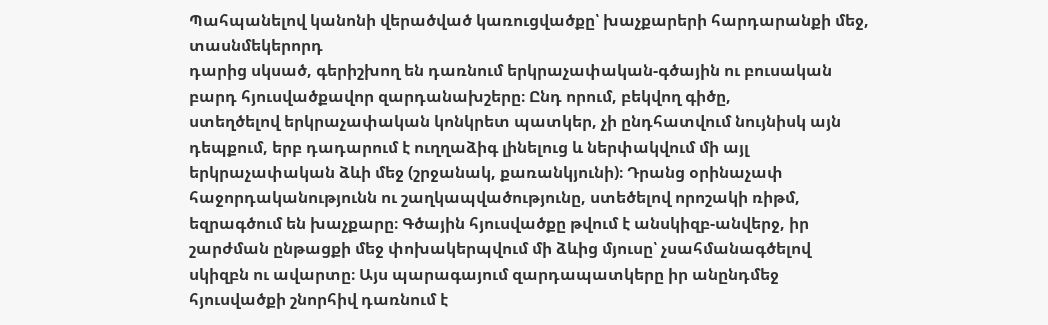Պահպանելով կանոնի վերածված կառուցվածքը՝ խաչքարերի հարդարանքի մեջ, տասնմեկերորդ
դարից սկսած, գերիշխող են դառնում երկրաչափական-գծային ու բուսական
բարդ հյուսվածքավոր զարդանախշերը։ Ընդ որում, բեկվող գիծը,
ստեղծելով երկրաչափական կոնկրետ պատկեր, չի ընդհատվում նույնիսկ այն
դեպքում, երբ դադարում է ուղղաձիգ լինելուց և ներփակվում մի այլ
երկրաչափական ձևի մեջ (շրջանակ, քառանկյունի)։ Դրանց օրինաչափ
հաջորդականությունն ու շաղկապվածությունը, ստեծելով որոշակի ռիթմ,
եզրագծում են խաչքարը։ Գծային հյուսվածքը թվում է անսկիզբ-անվերջ, իր
շարժման ընթացքի մեջ փոխակերպվում մի ձևից մյուսը՝ չսահմանագծելով
սկիզբն ու ավարտը։ Այս պարագայում զարդապատկերը իր անընդմեջ
հյուսվածքի շնորհիվ դառնում է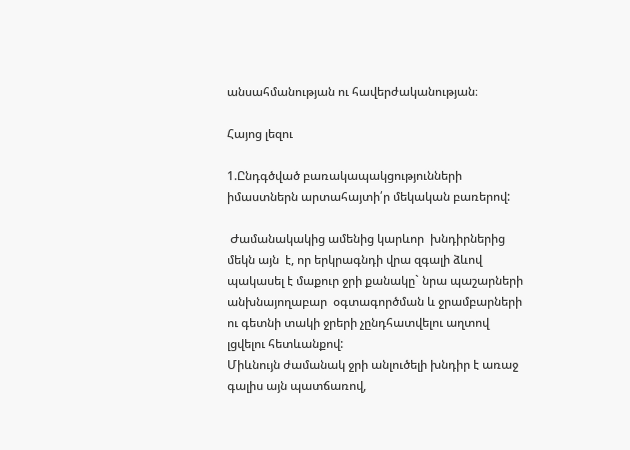անսահմանության ու հավերժականության։

Հայոց լեզու

1.Ընդգծված բառակապակցությունների իմաստներն արտահայտի՛ր մեկական բառերով:

 Ժամանակակից ամենից կարևոր  խնդիրներից մեկն այն  է, որ երկրագնդի վրա զգալի ձևով պակասել է մաքուր ջրի քանակը` նրա պաշարների անխնայողաբար  օգտագործման և ջրամբարների ու գետնի տակի ջրերի չընդհատվելու աղտով լցվելու հետևանքով:
Միևնույն ժամանակ ջրի անլուծելի խնդիր է առաջ գալիս այն պատճառով,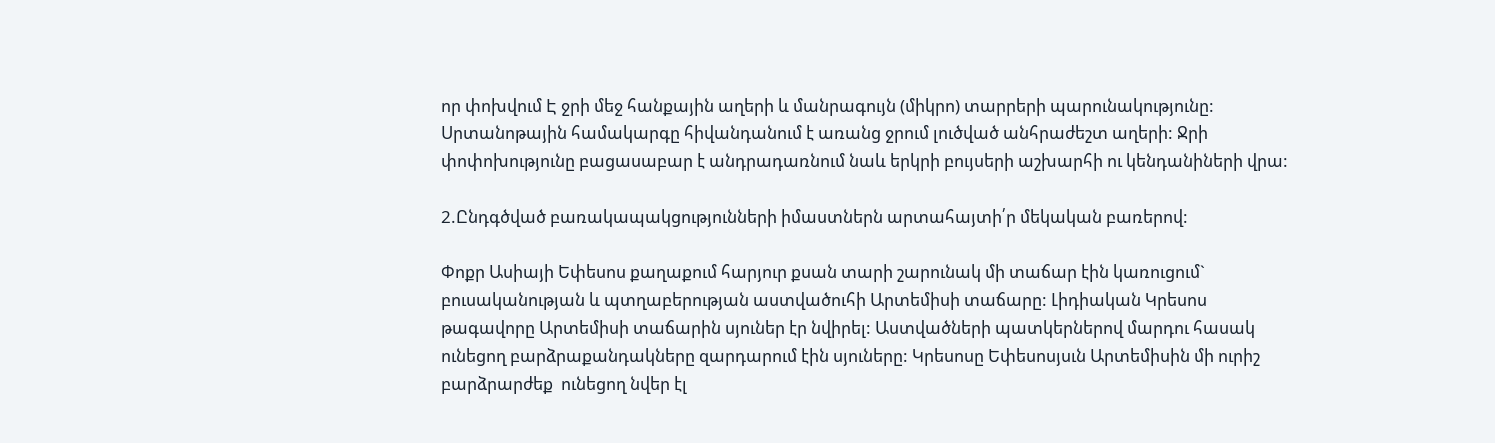որ փոխվում Է ջրի մեջ հանքային աղերի և մանրագույն (միկրո) տարրերի պարունակությունը: Սրտանոթային համակարգը հիվանդանում է առանց ջրում լուծված անհրաժեշտ աղերի: Ջրի փոփոխությունը բացասաբար է անդրադառնում նաև երկրի բույսերի աշխարհի ու կենդանիների վրա:

2.Ընդգծված բառակապակցությունների իմաստներն արտահայտի՛ր մեկական բառերով:

Փոքր Ասիայի Եփեսոս քաղաքում հարյուր քսան տարի շարունակ մի տաճար էին կառուցում` բուսականության և պտղաբերության աստվածուհի Արտեմիսի տաճարը: Լիդիական Կրեսոս թագավորը Արտեմիսի տաճարին սյուներ էր նվիրել: Աստվածների պատկերներով մարդու հասակ ունեցող բարձրաքանդակները զարդարում էին սյուները: Կրեսոսը Եփեսոսյսւն Արտեմիսին մի ուրիշ բարձրարժեք  ունեցող նվեր էլ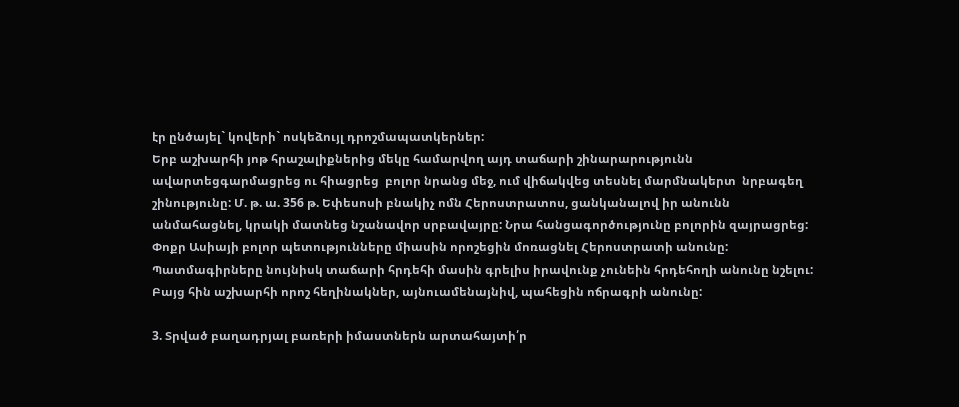էր ընծայել` կովերի` ոսկեձույլ դրոշմապատկերներ:
Երբ աշխարհի յոթ հրաշալիքներից մեկը համարվող այդ տաճարի շինարարությունն ավարտեցգարմացրեց ու հիացրեց  բոլոր նրանց մեջ, ում վիճակվեց տեսնել մարմնակերտ  նրբագեղ շինությունը: Մ. թ. ա. 356 թ. Եփեսոսի բնակիչ ոմն Հերոստրատոս, ցանկանալով իր անունն անմահացնել, կրակի մատնեց նշանավոր սրբավայրը: Նրա հանցագործությունը բոլորին զայրացրեց: Փոքր Ասիայի բոլոր պետությունները միասին որոշեցին մոռացնել Հերոստրատի անունը: Պատմագիրները նույնիսկ տաճարի հրդեհի մասին գրելիս իրավունք չունեին հրդեհողի անունը նշելու: Բայց հին աշխարհի որոշ հեղինակներ, այնուամենայնիվ, պահեցին ոճրագրի անունը:

3. Տրված բաղադրյալ բառերի իմաստներն արտահայտի՛ր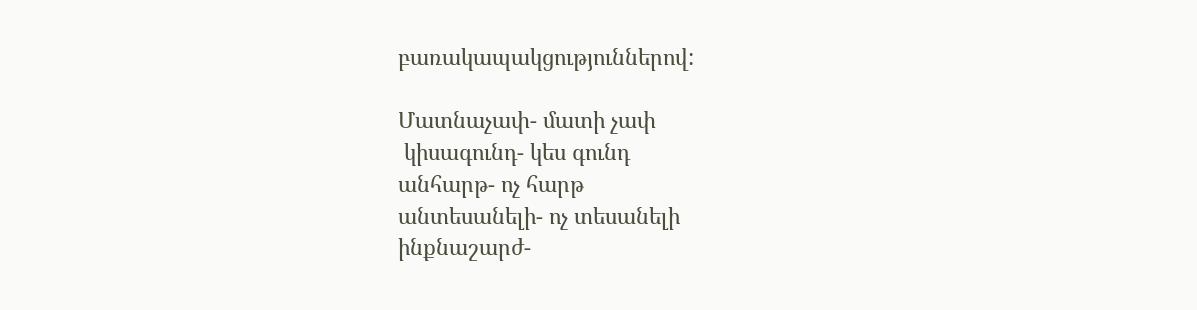բառակապակցություններով:

Մատնաչափ- մատի չափ
 կիսագունդ- կես գունդ
անհարթ- ոչ հարթ
անտեսանելի- ոչ տեսանելի
ինքնաշարժ-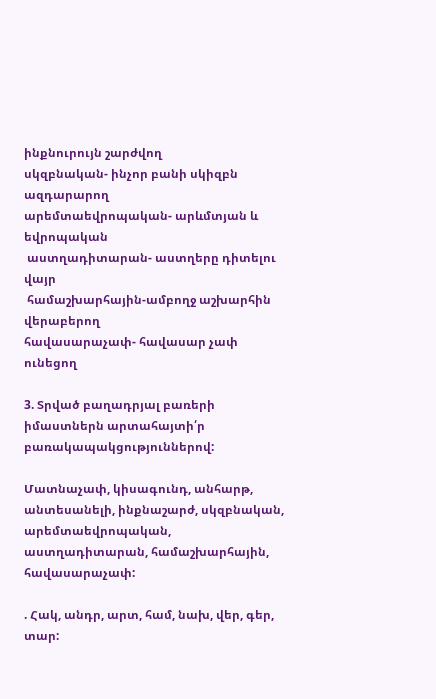ինքնուրույն շարժվող
սկզբնական- ինչոր բանի սկիզբն ազդարարող
արեմտաեվրոպական- արևմտյան և եվրոպական
 աստղադիտարան- աստղերը դիտելու վայր
 համաշխարհային-ամբողջ աշխարհին վերաբերող
հավասարաչափ- հավասար չափ ունեցող

3. Տրված բաղադրյալ բառերի իմաստներն արտահայտի՛ր բառակապակցություններով:

Մատնաչափ, կիսագունդ, անհարթ, անտեսանելի, ինքնաշարժ, սկզբնական, արեմտաեվրոպական, աստղադիտարան, համաշխարհային, հավասարաչափ:

. Հակ, անդր, արտ, համ, նախ, վեր, գեր, տար: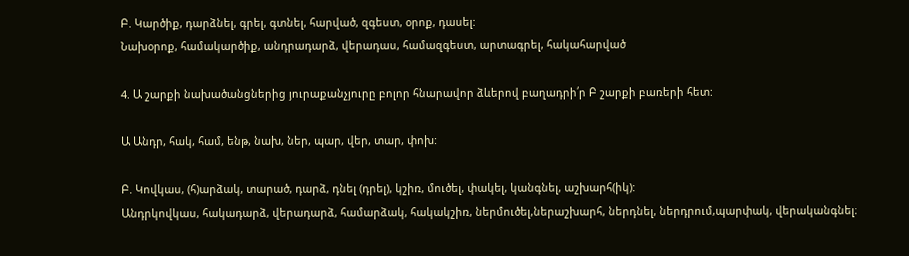Բ. Կարծիք, դարձնել, գրել, գտնել, հարված, զգեստ, օրոք, դասել:
Նախօրոք, համակարծիք, անդրադարձ, վերադաս, համազգեստ, արտագրել, հակահարված

4. Ա շարքի նախածանցներից յուրաքանչյուրը բոլոր հնարավոր ձևերով բաղադրի՛ր Բ շարքի բառերի հետ:

Ա Անդր, հակ, համ, ենթ, նախ, ներ, պար, վեր, տար, փոխ:

Բ. Կովկաս, (հ)արձակ, տարած, դարձ, դնել (դրել), կշիռ, մուծել, փակել, կանգնել, աշխարհ(իկ):
Անդրկովկաս, հակադարձ, վերադարձ, համարձակ, հակակշիռ, ներմուծել,ներաշխարհ, ներդնել, ներդրում,պարփակ, վերականգնել։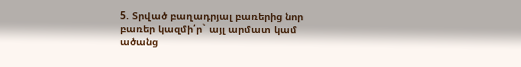5. Տրված բաղադրյալ բառերից նոր բառեր կազմի՛ր` այլ արմատ կամ ածանց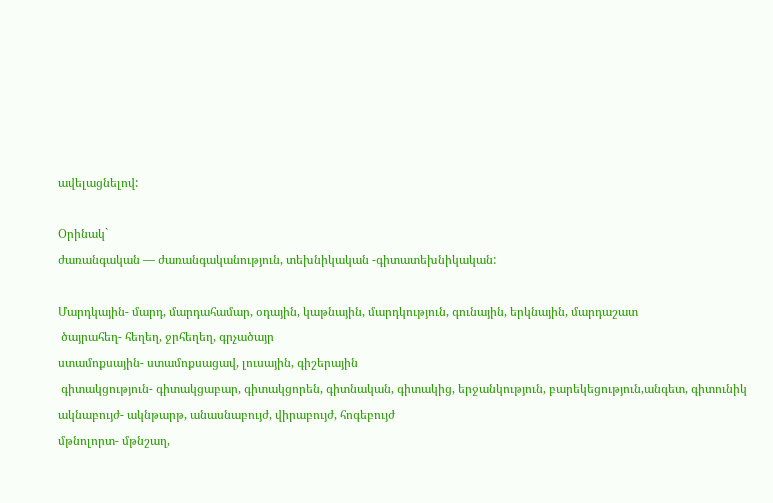ավելացնելով:

Օրինակ`
ժառանգական — ժառանգականություն, տեխնիկական -գիտատեխնիկական:

Մարդկային- մարդ, մարդահամար, օդային, կաթնային, մարդկություն, գունային, երկնային, մարդաշատ
 ծայրահեղ- հեղեղ, ջրհեղեղ, գրչածայր
ստամոքսային- ստամոքսացավ, լուսային, գիշերային
 գիտակցություն- գիտակցաբար, գիտակցորեն, գիտնական, գիտակից, երջանկություն, բարեկեցություն,անգետ, գիտունիկ
ակնաբույժ- ակնթարթ, անասնաբույժ, վիրաբույժ, հոգեբույժ
մթնոլորտ- մթնշաղ,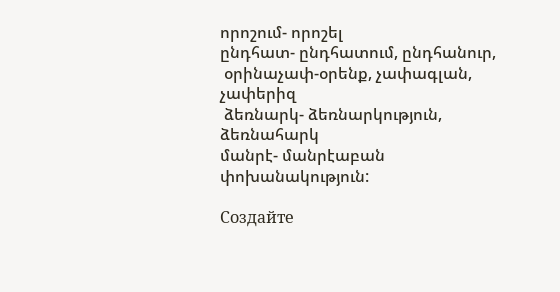որոշում- որոշել
ընդհատ- ընդհատում, ընդհանուր,
 օրինաչափ-օրենք, չափագլան, չափերիզ
 ձեռնարկ- ձեռնարկություն, ձեռնահարկ
մանրէ- մանրէաբան
փոխանակություն:

Создайте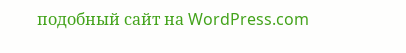подобный сайт на WordPress.com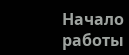Начало работы